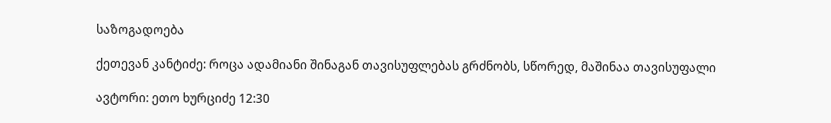საზოგადოება

ქეთევან კანტიძე: როცა ადამიანი შინაგან თავისუფლებას გრძნობს, სწორედ, მაშინაა თავისუფალი

ავტორი: ეთო ხურციძე 12:30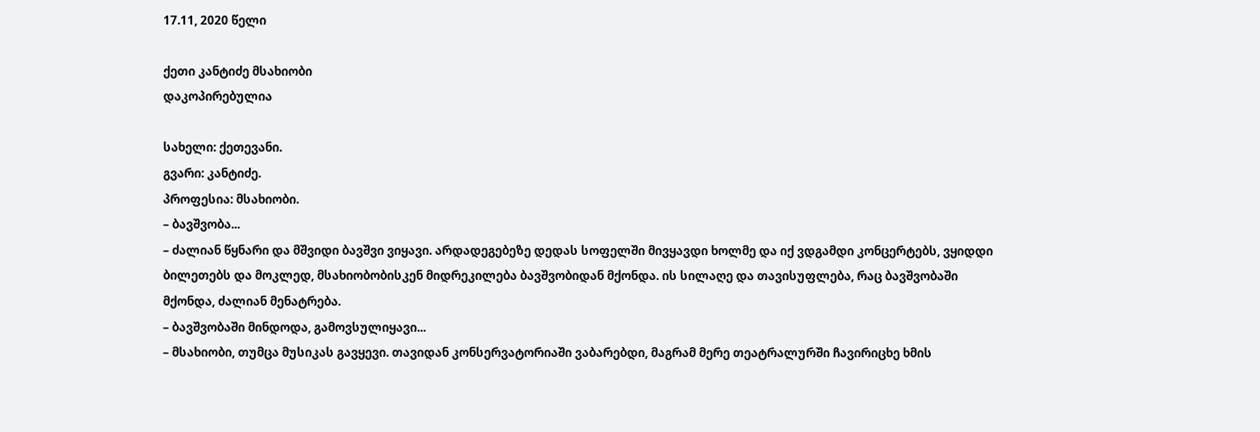17.11, 2020 წელი

ქეთი კანტიძე მსახიობი
დაკოპირებულია

სახელი: ქეთევანი.
გვარი: კანტიძე.
პროფესია: მსახიობი.
– ბავშვობა...
– ძალიან წყნარი და მშვიდი ბავშვი ვიყავი. არდადეგებეზე დედას სოფელში მივყავდი ხოლმე და იქ ვდგამდი კონცერტებს, ვყიდდი ბილეთებს და მოკლედ, მსახიობობისკენ მიდრეკილება ბავშვობიდან მქონდა. ის სილაღე და თავისუფლება, რაც ბავშვობაში მქონდა, ძალიან მენატრება.
– ბავშვობაში მინდოდა, გამოვსულიყავი...
– მსახიობი, თუმცა მუსიკას გავყევი. თავიდან კონსერვატორიაში ვაბარებდი, მაგრამ მერე თეატრალურში ჩავირიცხე ხმის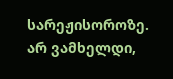სარეჟისოროზე. არ ვამხელდი,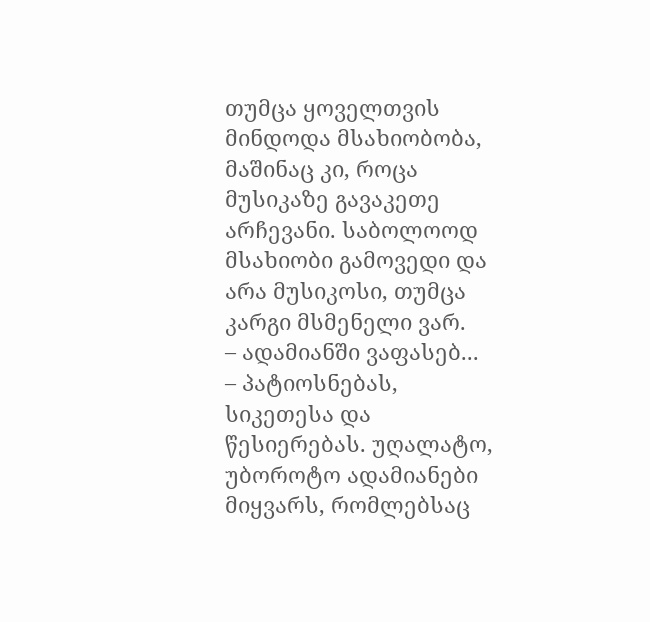თუმცა ყოველთვის მინდოდა მსახიობობა, მაშინაც კი, როცა მუსიკაზე გავაკეთე არჩევანი. საბოლოოდ მსახიობი გამოვედი და არა მუსიკოსი, თუმცა კარგი მსმენელი ვარ.
– ადამიანში ვაფასებ...
– პატიოსნებას, სიკეთესა და წესიერებას. უღალატო, უბოროტო ადამიანები მიყვარს, რომლებსაც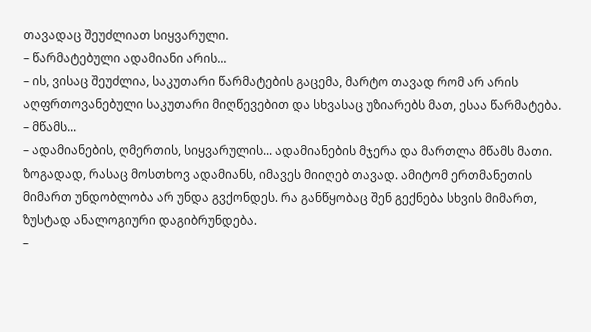თავადაც შეუძლიათ სიყვარული.
– წარმატებული ადამიანი არის...
– ის, ვისაც შეუძლია, საკუთარი წარმატების გაცემა, მარტო თავად რომ არ არის აღფრთოვანებული საკუთარი მიღწევებით და სხვასაც უზიარებს მათ, ესაა წარმატება.
– მწამს...
– ადამიანების, ღმერთის, სიყვარულის... ადამიანების მჯერა და მართლა მწამს მათი. ზოგადად, რასაც მოსთხოვ ადამიანს, იმავეს მიიღებ თავად. ამიტომ ერთმანეთის მიმართ უნდობლობა არ უნდა გვქონდეს. რა განწყობაც შენ გექნება სხვის მიმართ, ზუსტად ანალოგიური დაგიბრუნდება.
–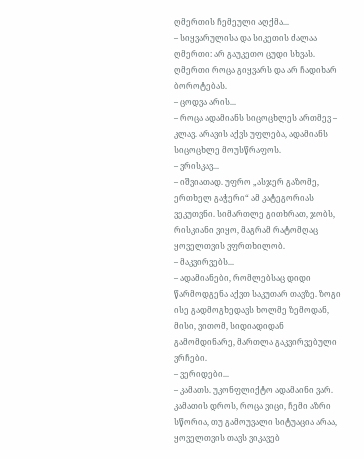ღმერთის ჩემეული აღქმა...
– სიყვარულისა და სიკეთის ძალაა ღმერთი: არ გაუკეთო ცუდი სხვას. ღმერთი როცა გიყვარს და არ ჩადიხარ ბოროტებას.
– ცოდვა არის...
– როცა ადამიანს სიცოცხლეს ართმევ – კლავ. არავის აქვს უფლება, ადამიანს სიცოცხლე მოუსწრაფოს.
– ვრისკავ...
– იშვიათად. უფრო „ასჯერ გაზომე, ერთხელ გაჭერი“ ამ კატეგორიას ვეკუთვნი. სიმართლე გითხრათ, ჯობს, რისკიანი ვიყო, მაგრამ რატომღაც ყოველთვის ვფრთხილობ.
– მაკვირვებს...
– ადამიანები, რომლებსაც დიდი წარმოდგენა აქვთ საკუთარ თავზე. ზოგი ისე გადმოგხედავს ხოლმე ზემოდან, მისი, ვითომ, სიდიადიდან გამომდინარე, მართლა გაკვირვებული ვრჩები.
– ვერიდები...
– კამათს. უკონფლიქტო ადამაინი ვარ. კამათის დროს, როცა ვიცი, ჩემი აზრი სწორია, თუ გამოუვალი სიტუაცია არაა, ყოველთვის თავს ვიკავებ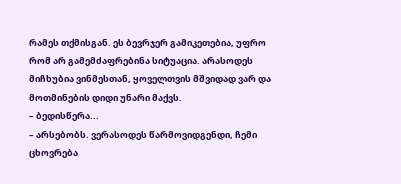რამეს თქმისგან. ეს ბევრჯერ გამიკეთებია, უფრო რომ არ გამემძაფრებინა სიტუაცია. არასოდეს მიჩხუბია ვინმესთან, ყოველთვის მშვიდად ვარ და მოთმინების დიდი უნარი მაქვს.
– ბედისწერა...
– არსებობს. ვერასოდეს წარმოვიდგენდი, ჩემი ცხოვრება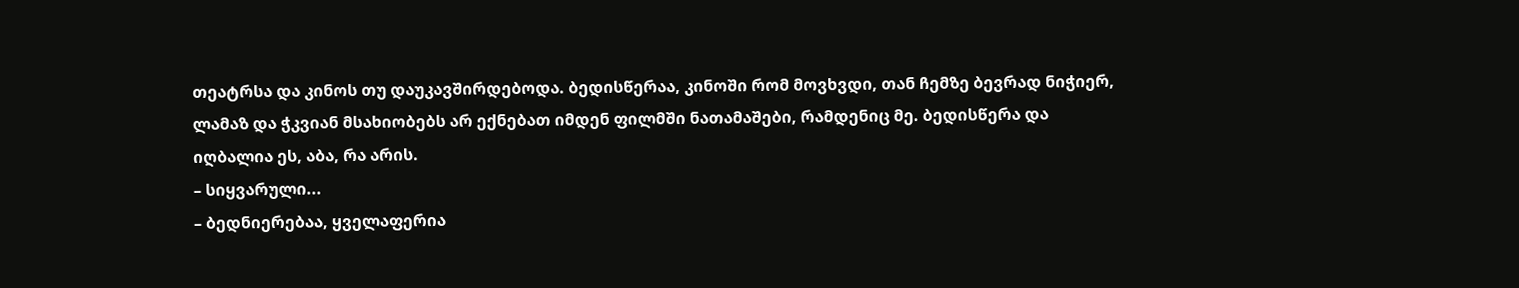თეატრსა და კინოს თუ დაუკავშირდებოდა. ბედისწერაა, კინოში რომ მოვხვდი, თან ჩემზე ბევრად ნიჭიერ, ლამაზ და ჭკვიან მსახიობებს არ ექნებათ იმდენ ფილმში ნათამაშები, რამდენიც მე. ბედისწერა და იღბალია ეს, აბა, რა არის.
– სიყვარული...
– ბედნიერებაა, ყველაფერია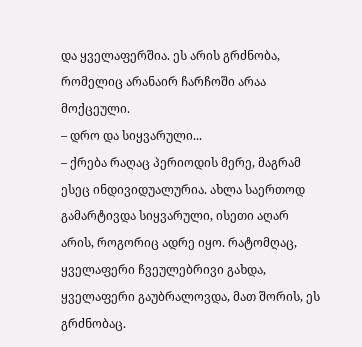და ყველაფერშია. ეს არის გრძნობა, რომელიც არანაირ ჩარჩოში არაა მოქცეული.
– დრო და სიყვარული...
– ქრება რაღაც პერიოდის მერე, მაგრამ ესეც ინდივიდუალურია. ახლა საერთოდ გამარტივდა სიყვარული, ისეთი აღარ არის, როგორიც ადრე იყო. რატომღაც, ყველაფერი ჩვეულებრივი გახდა, ყველაფერი გაუბრალოვდა, მათ შორის, ეს გრძნობაც.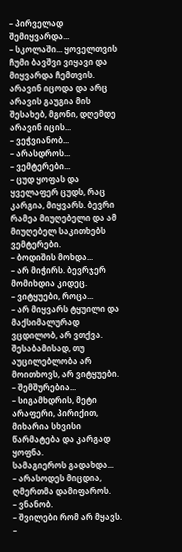– პირველად შემიყვარდა...
– სკოლაში... ყოველთვის ჩუმი ბავშვი ვიყავი და მიყვარდა ჩემთვის. არავინ იცოდა და არც არავის გაუგია მის შესახებ, მგონი, დღემდე არავინ იცის...
– ვეჭვიანობ...
– არასდროს...
– ვემტერები...
– ცუდ ყოფას და ყველაფერ ცუდს, რაც კარგია, მიყვარს. ბევრი რამეა მიუღებელი და ამ მიუღებელ საკითხებს ვემტერები.
– ბოდიშის მოხდა...
– არ მიჭირს. ბევრჯერ მომიხდია კიდეც.
– ვიტყუები, როცა...
– არ მიყვარს ტყუილი და მაქსიმალურად ვცდილობ, არ ვთქვა. შესაბამისად, თუ აუცილებლობა არ მოითხოვს, არ ვიტყუები.
– შემშურებია...
– სიგამხდრის, მეტი არაფერი, პირიქით, მიხარია სხვისი წარმატება და კარგად ყოფნა.
სამაგიეროს გადახდა...
– არასოდეს მიცდია, ღმერთმა დამიფაროს.
– ვნანობ.
– შვილები რომ არ მყავს.
–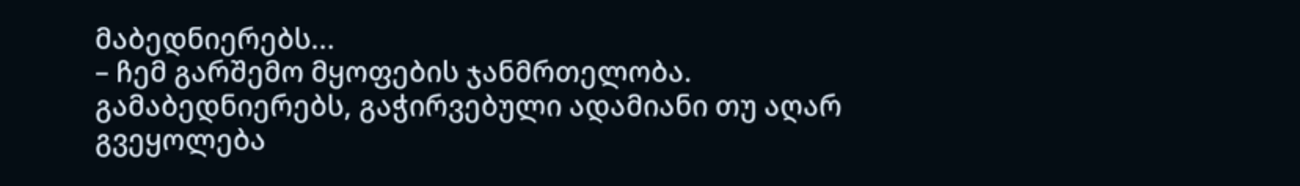მაბედნიერებს...
– ჩემ გარშემო მყოფების ჯანმრთელობა. გამაბედნიერებს, გაჭირვებული ადამიანი თუ აღარ გვეყოლება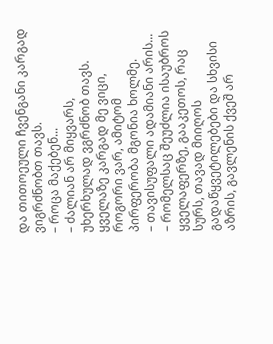და თითოეული ჩვენგანი კარგად ვიგრძნობთ თავს.
– როცა მაქებენ...
– ძალიან არ მიყვარს, უხერხულად ვგრძნობ თავს. ყველაზე კარგად მე ვიცი, როგორი ვარ, ამიტომ პირფერობა მგონია ხოლმე.
– თავისუფალი ადამიანი არის...
– რომელსაც შეუძლია ისაუბროს ყველაფერზე, გააკეთოს, რაც სურს, თავად მიიღოს გადაწყვეტილებები და სხვისი აზრის, გავლენის ქვეშ არ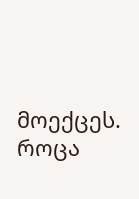მოექცეს. როცა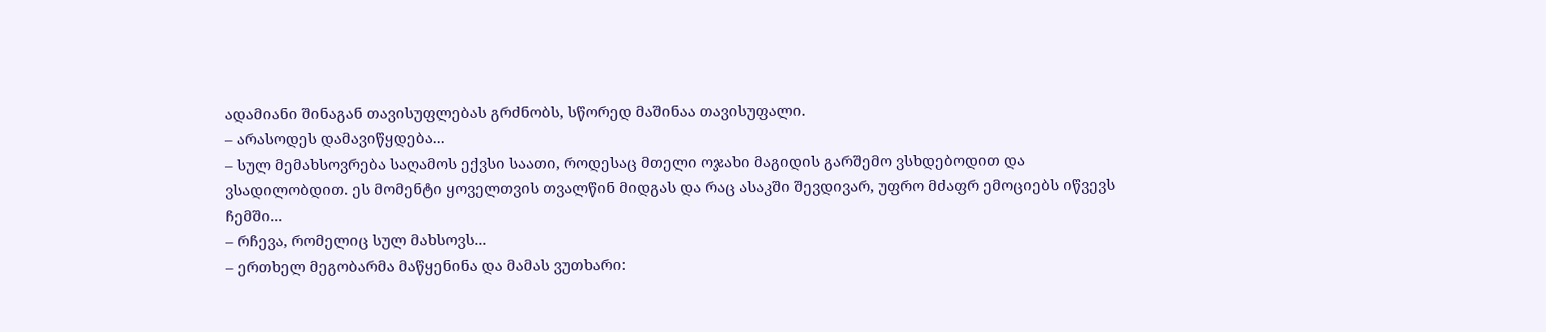ადამიანი შინაგან თავისუფლებას გრძნობს, სწორედ მაშინაა თავისუფალი.
– არასოდეს დამავიწყდება...
– სულ მემახსოვრება საღამოს ექვსი საათი, როდესაც მთელი ოჯახი მაგიდის გარშემო ვსხდებოდით და ვსადილობდით. ეს მომენტი ყოველთვის თვალწინ მიდგას და რაც ასაკში შევდივარ, უფრო მძაფრ ემოციებს იწვევს ჩემში...
– რჩევა, რომელიც სულ მახსოვს...
– ერთხელ მეგობარმა მაწყენინა და მამას ვუთხარი: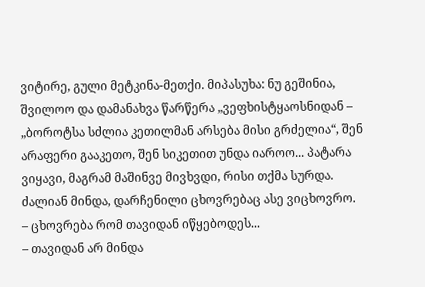ვიტირე, გული მეტკინა-მეთქი. მიპასუხა: ნუ გეშინია, შვილოო და დამანახვა წარწერა „ვეფხისტყაოსნიდან – „ბოროტსა სძლია კეთილმან არსება მისი გრძელია“, შენ არაფერი გააკეთო, შენ სიკეთით უნდა იაროო... პატარა ვიყავი, მაგრამ მაშინვე მივხვდი, რისი თქმა სურდა. ძალიან მინდა, დარჩენილი ცხოვრებაც ასე ვიცხოვრო.
– ცხოვრება რომ თავიდან იწყებოდეს...
– თავიდან არ მინდა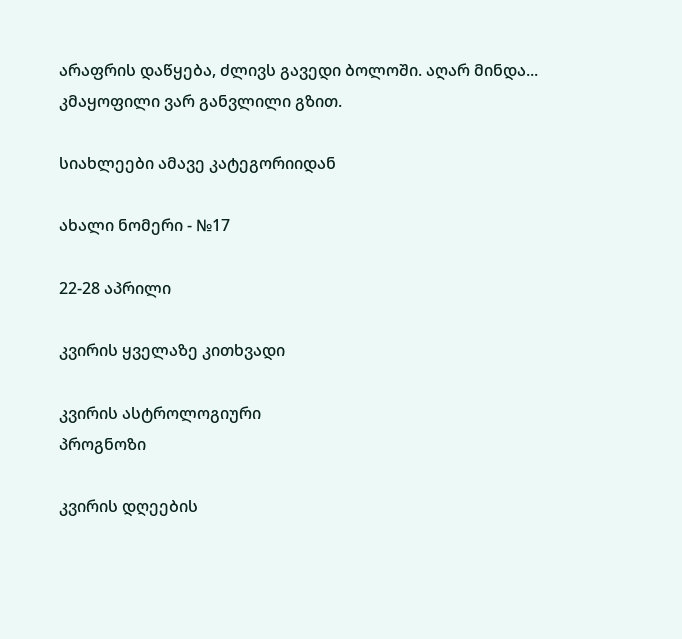არაფრის დაწყება, ძლივს გავედი ბოლოში. აღარ მინდა... კმაყოფილი ვარ განვლილი გზით.

სიახლეები ამავე კატეგორიიდან

ახალი ნომერი - №17

22-28 აპრილი

კვირის ყველაზე კითხვადი

კვირის ასტროლოგიური
პროგნოზი

კვირის დღეების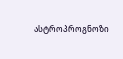ასტროპროგნოზი